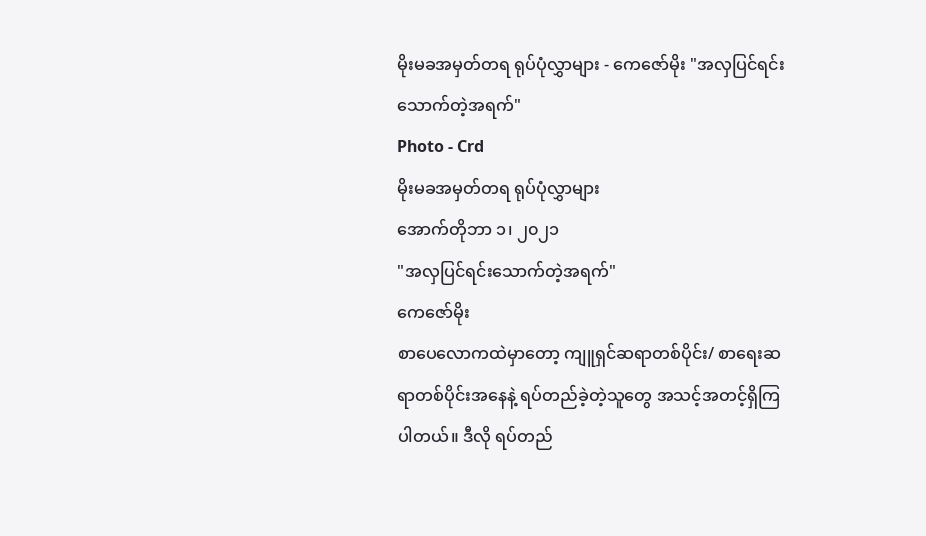မိုးမခအမှတ်တရ ရုပ်ပုံလွှာများ - ကေဇော်မိုး "အလှပြင်ရင်းသောက်တဲ့အရက်"
Photo - Crd
မိုးမခအမှတ်တရ ရုပ်ပုံလွှာများ
အောက်တိုဘာ ၁၊ ၂၀၂၁
"အလှပြင်ရင်းသောက်တဲ့အရက်"
ကေဇော်မိုး
စာပေလောကထဲမှာတော့ ကျူရှင်ဆရာတစ်ပိုင်း/ စာရေးဆရာတစ်ပိုင်းအနေနဲ့ ရပ်တည်ခဲ့တဲ့သူတွေ အသင့်အတင့်ရှိကြပါတယ်။ ဒီလို ရပ်တည်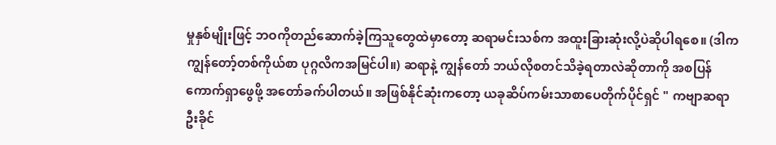မှုနှစ်မျိုးဖြင့် ဘဝကိုတည်ဆောက်ခဲ့ကြသူတွေထဲမှာတော့ ဆရာမင်းသစ်က အထူးခြားဆုံးလို့ပဲဆိုပါရစေ။ (ဒါက ကျွန်တော့်တစ်ကိုယ်စာ ပုဂ္ဂလိကအမြင်ပါ။) ဆရာနဲ့ ကျွန်တော် ဘယ်လိုစတင်သိခဲ့ရတာလဲဆိုတာကို အစပြန်ကောက်ရှာဖွေဖို့ အတော်ခက်ပါတယ်။ အဖြစ်နိုင်ဆုံးကတော့ ယခုဆိပ်ကမ်းသာစာပေတိုက်ပိုင်ရှင် " ကဗျာဆရာဦးခိုင်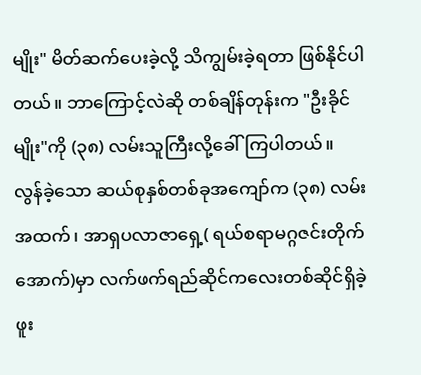မျိုး" မိတ်ဆက်ပေးခဲ့လို့ သိကျွမ်းခဲ့ရတာ ဖြစ်နိုင်ပါတယ်။ ဘာကြောင့်လဲဆို တစ်ချိန်တုန်းက "ဦးခိုင်မျိုး"ကို (၃၈) လမ်းသူကြီးလို့ခေါ်ကြပါတယ်။
လွန်ခဲ့သော ဆယ်စုနှစ်တစ်ခုအကျော်က (၃၈) လမ်းအထက်၊ အာရှပလာဇာရှေ့( ရယ်စရာမဂ္ဂဇင်းတိုက်အောက်)မှာ လက်ဖက်ရည်ဆိုင်ကလေးတစ်ဆိုင်ရှိခဲ့ဖူး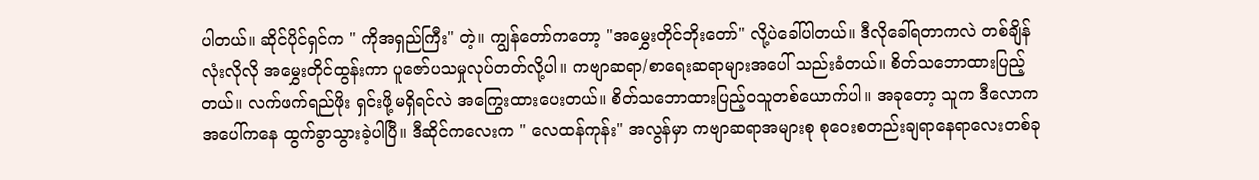ပါတယ်။ ဆိုင်ပိုင်ရှင်က " ကိုအရှည်ကြီး" တဲ့။ ကျွန်တော်ကတော့ "အမွှေးတိုင်ဘိုးတော်" လို့ပဲခေါ်ပါတယ်။ ဒီလိုခေါ်ရတာကလဲ တစ်ချိန်လုံးလိုလို အမွှေးတိုင်ထွန်းကာ ပူဇော်ပသမှုလုပ်တတ်လို့ပါ။ ကဗျာဆရာ/စာရေးဆရာများအပေါ် သည်းခံတယ်။ စိတ်သဘောထားပြည့်တယ်။ လက်ဖက်ရည်ဖိုး ရှင်းဖို့မရှိရင်လဲ အကြွေးထားပေးတယ်။ စိတ်သဘောထားပြည့်ဝသူတစ်ယောက်ပါ။ အခုတော့ သူက ဒီလောကအပေါ်ကနေ ထွက်ခွာသွားခဲ့ပါပြီ။ ဒီဆိုင်ကလေးက " လေထန်ကုန်း" အလွန်မှာ ကဗျာဆရာအများစု စုဝေးစတည်းချရာနေရာလေးတစ်ခု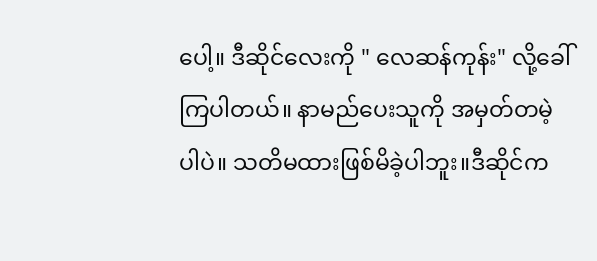ပေါ့။ ဒီဆိုင်လေးကို " လေဆန်ကုန်း" လို့ခေါ်ကြပါတယ်။ နာမည်ပေးသူကို အမှတ်တမဲ့ပါပဲ။ သတိမထားဖြစ်မိခဲ့ပါဘူး။ဒီဆိုင်က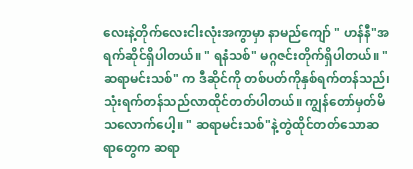လေးနဲ့တိုက်လေးငါးလုံးအကွာမှာ နာမည်ကျော် " ဟန်နီ"အရက်ဆိုင်ရှိပါတယ်။ " ရနံသစ်" မဂ္ဂဇင်းတိုက်ရှိပါတယ်။ "ဆရာမင်းသစ်" က ဒီဆိုင်ကို တစ်ပတ်ကိုနှစ်ရက်တန်သည်၊ သုံးရက်တန်သည်လာထိုင်တတ်ပါတယ်။ ကျွန်တော်မှတ်မိသလောက်ပေါ့။ " ဆရာမင်းသစ်"နဲ့တွဲထိုင်တတ်သောဆရာတွေက ဆရာ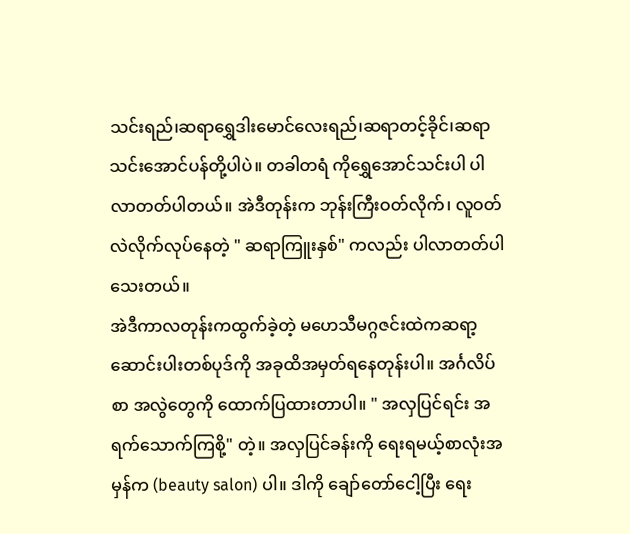သင်းရည်၊ဆရာရွှေဒါးမောင်လေးရည်၊ဆရာတင့်ခိုင်၊ဆရာသင်းအောင်ပန်တို့ပါပဲ။ တခါတရံ ကိုရွှေအောင်သင်းပါ ပါလာတတ်ပါတယ်။ အဲဒီတုန်းက ဘုန်းကြီးဝတ်လိုက်၊ လူဝတ်လဲလိုက်လုပ်နေတဲ့ " ဆရာကြူးနှစ်" ကလည်း ပါလာတတ်ပါသေးတယ်။
အဲဒီကာလတုန်းကထွက်ခဲ့တဲ့ မဟေသီမဂ္ဂဇင်းထဲကဆရာ့ဆောင်းပါးတစ်ပုဒ်ကို အခုထိအမှတ်ရနေတုန်းပါ။ အင်္ဂလိပ်စာ အလွဲတွေကို ထောက်ပြထားတာပါ။ " အလှပြင်ရင်း အရက်သောက်ကြစို့" တဲ့။ အလှပြင်ခန်းကို ရေးရမယ့်စာလုံးအမှန်က (beauty salon) ပါ။ ဒါကို ချော်တော်ငေါ့ပြီး ရေး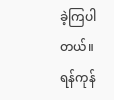ခဲ့ကြပါတယ်။ ရန်ကုန်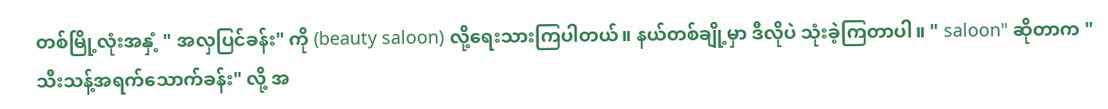တစ်မြို့လုံးအနှံ့ " အလှပြင်ခန်း" ကို (beauty saloon) လို့ရေးသားကြပါတယ်။ နယ်တစ်ချို့မှာ ဒီလိုပဲ သုံးခဲ့ကြတာပါ။ " saloon" ဆိုတာက " သီးသန့်အရက်သောက်ခန်း" လို့ အ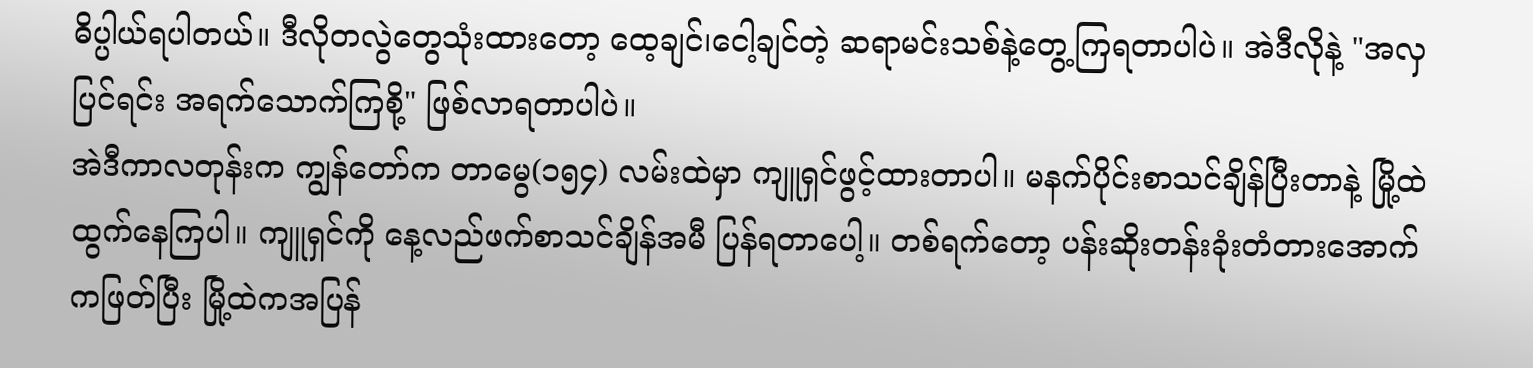ဓိပ္ပါယ်ရပါတယ်။ ဒီလိုတလွဲတွေသုံးထားတော့ ထေ့ချင်၊ငေါ့ချင်တဲ့ ဆရာမင်းသစ်နဲ့တွေ့ကြရတာပါပဲ။ အဲဒီလိုနဲ့ "အလှပြင်ရင်း အရက်သောက်ကြစို့" ဖြစ်လာရတာပါပဲ။
အဲဒီကာလတုန်းက ကျွန်တော်က တာမွေ(၁၅၄) လမ်းထဲမှာ ကျူရှင်ဖွင့်ထားတာပါ။ မနက်ပိုင်းစာသင်ချိန်ပြီးတာနဲ့ မြို့ထဲထွက်နေကြပါ။ ကျူရှင်ကို နေ့လည်ဖက်စာသင်ချိန်အမီ ပြန်ရတာပေါ့။ တစ်ရက်တော့ ပန်းဆိုးတန်းခုံးတံတားအောက်ကဖြတ်ပြီး မြို့ထဲကအပြန်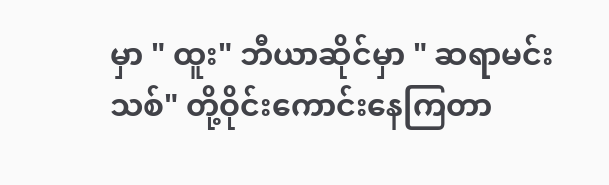မှာ " ထူး" ဘီယာဆိုင်မှာ " ဆရာမင်းသစ်" တို့ဝိုင်းကောင်းနေကြတာ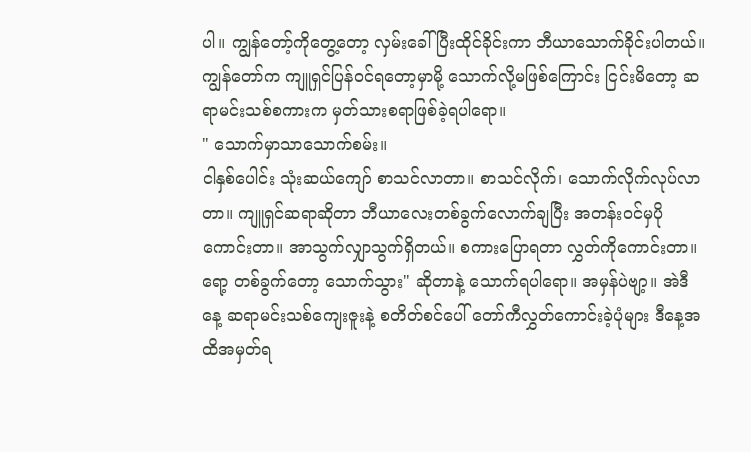ပါ။ ကျွန်တော့်ကိုတွေ့တော့ လှမ်းခေါ်ပြီးထိုင်ခိုင်းကာ ဘီယာသောက်ခိုင်းပါတယ်။ ကျွန်တော်က ကျူရှင်ပြန်ဝင်ရတော့မှာမို့ သောက်လို့မဖြစ်ကြောင်း ငြင်းမိတော့ ဆရာမင်းသစ်စကားက မှတ်သားစရာဖြစ်ခဲ့ရပါရော။
" သောက်မှာသာသောက်စမ်း။
ငါနှစ်ပေါင်း သုံးဆယ်ကျော် စာသင်လာတာ။ စာသင်လိုက်၊ သောက်လိုက်လုပ်လာတာ။ ကျူရှင်ဆရာဆိုတာ ဘီယာလေးတစ်ခွက်လောက်ချပြီး အတန်းဝင်မှပိုကောင်းတာ။ အာသွက်လျှာသွက်ရှိတယ်။ စကားပြောရတာ လွှတ်ကိုကောင်းတာ။ ရော့ တစ်ခွက်တော့ သောက်သွား" ဆိုတာနဲ့ သောက်ရပါရော။ အမှန်ပဲဗျာ့။ အဲဒီနေ့ ဆရာမင်းသစ်ကျေးဇူးနဲ့ စတိတ်စင်ပေါ် တော်ကီလွှတ်ကောင်းခဲ့ပုံများ ဒီနေ့အထိအမှတ်ရ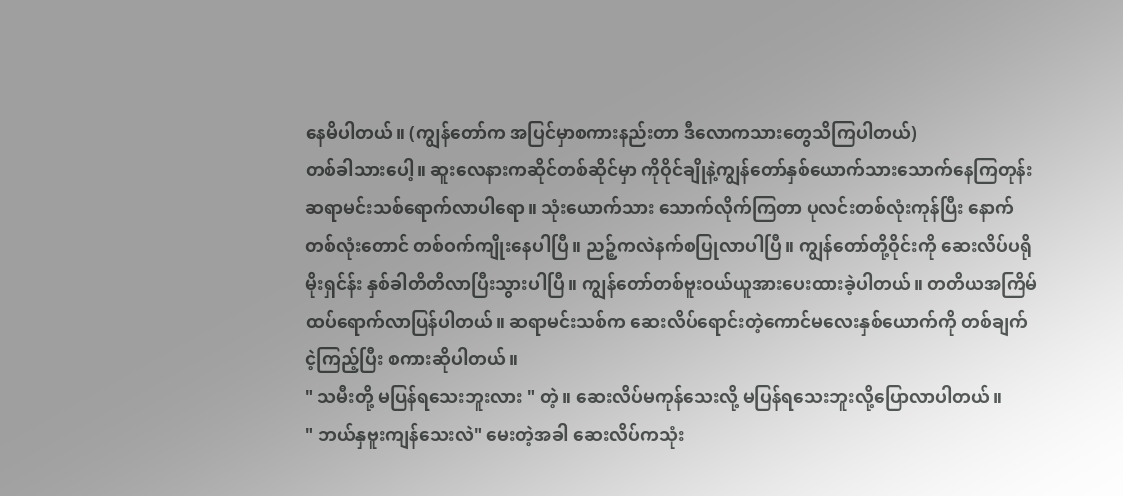နေမိပါတယ်။ (ကျွန်တော်က အပြင်မှာစကားနည်းတာ ဒီလောကသားတွေသိကြပါတယ်)
တစ်ခါသားပေါ့။ ဆူးလေနားကဆိုင်တစ်ဆိုင်မှာ ကိုဝိုင်ချိုနဲ့ကျွန်တော်နှစ်ယောက်သားသောက်နေကြတုန်း ဆရာမင်းသစ်ရောက်လာပါရော။ သုံးယောက်သား သောက်လိုက်ကြတာ ပုလင်းတစ်လုံးကုန်ပြီး နောက်တစ်လုံးတောင် တစ်ဝက်ကျိုးနေပါပြီ။ ညဉ့်ကလဲနက်စပြုလာပါပြီ။ ကျွန်တော်တို့ဝိုင်းကို ဆေးလိပ်ပရိုမိုးရှင်န်း နှစ်ခါတိတိလာပြီးသွားပါပြီ။ ကျွန်တော်တစ်ဗူးဝယ်ယူအားပေးထားခဲ့ပါတယ်။ တတိယအကြိမ်ထပ်ရောက်လာပြန်ပါတယ်။ ဆရာမင်းသစ်က ဆေးလိပ်ရောင်းတဲ့ကောင်မလေးနှစ်ယောက်ကို တစ်ချက်ငဲ့ကြည့်ပြီး စကားဆိုပါတယ်။
" သမီးတို့ မပြန်ရသေးဘူးလား " တဲ့။ ဆေးလိပ်မကုန်သေးလို့ မပြန်ရသေးဘူးလို့ပြောလာပါတယ်။
" ဘယ်နှဗူးကျန်သေးလဲ" မေးတဲ့အခါ ဆေးလိပ်ကသုံး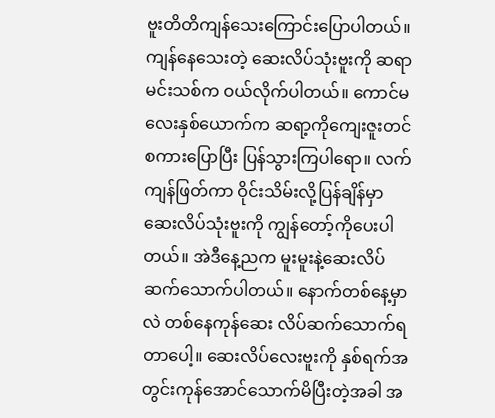ဗူးတိတိကျန်သေးကြောင်းပြောပါတယ်။ ကျန်နေသေးတဲ့ ဆေးလိပ်သုံးဗူးကို ဆရာမင်းသစ်က ဝယ်လိုက်ပါတယ်။ ကောင်မလေးနှစ်ယောက်က ဆရာ့ကိုကျေးဇူးတင်စကားပြောပြီး ပြန်သွားကြပါရော။ လက်ကျန်ဖြတ်ကာ ဝိုင်းသိမ်းလို့ပြန်ချိန်မှာ ဆေးလိပ်သုံးဗူးကို ကျွန်တော့်ကိုပေးပါတယ်။ အဲဒီနေ့ညက မူးမူးနဲ့ဆေးလိပ်ဆက်သောက်ပါတယ်။ နောက်တစ်နေ့မှာလဲ တစ်နေကုန်ဆေး လိပ်ဆက်သောက်ရတာပေါ့။ ဆေးလိပ်လေးဗူးကို နှစ်ရက်အတွင်းကုန်အောင်သောက်မိပြီးတဲ့အခါ အ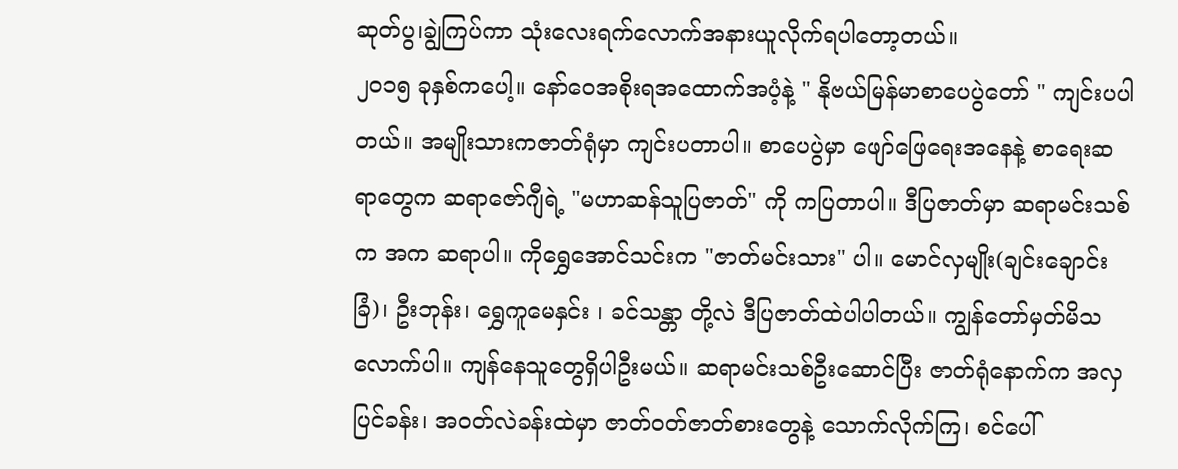ဆုတ်ပွ၊ချွဲကြပ်ကာ သုံးလေးရက်လောက်အနားယူလိုက်ရပါတော့တယ်။
၂၀၁၅ ခုနှစ်ကပေါ့။ နော်ဝေအစိုးရအထောက်အပံ့နဲ့ " နိုဗယ်မြန်မာစာပေပွဲတော် " ကျင်းပပါတယ်။ အမျိုးသားကဇာတ်ရုံမှာ ကျင်းပတာပါ။ စာပေပွဲမှာ ဖျော်ဖြေရေးအနေနဲ့ စာရေးဆရာတွေက ဆရာဇော်ဂျီရဲ့ "မဟာဆန်သူပြဇာတ်" ကို ကပြတာပါ။ ဒီပြဇာတ်မှာ ဆရာမင်းသစ်က အက ဆရာပါ။ ကိုရွှေအောင်သင်းက "ဇာတ်မင်းသား" ပါ။ မောင်လှမျိုး(ချင်းချောင်းခြံ)၊ ဦးဘုန်း၊ ရွှေကူမေနှင်း ၊ ခင်သန္တာ တို့လဲ ဒီပြဇာတ်ထဲပါပါတယ်။ ကျွန်တော်မှတ်မိသလောက်ပါ။ ကျန်နေသူတွေရှိပါဦးမယ်။ ဆရာမင်းသစ်ဦးဆောင်ပြီး ဇာတ်ရုံနောက်က အလှပြင်ခန်း၊ အဝတ်လဲခန်းထဲမှာ ဇာတ်ဝတ်ဇာတ်စားတွေနဲ့ သောက်လိုက်ကြ၊ စင်ပေါ်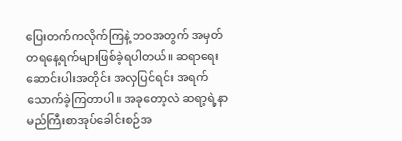ပြေးတက်ကလိုက်ကြနဲ့ ဘဝအတွက် အမှတ်တရနေ့ရက်များဖြစ်ခဲ့ရပါတယ်။ ဆရာရေးဆောင်းပါးအတိုင်း အလှပြင်ရင်း အရက်သောက်ခဲ့ကြတာပါ။ အခုတော့လဲ ဆရာ့ရဲ့နာမည်ကြီးစာအုပ်ခေါင်းစဉ်အ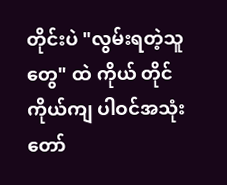တိုင်းပဲ "လွမ်းရတဲ့သူတွေ" ထဲ ကိုယ် တိုင်ကိုယ်ကျ ပါဝင်အသုံးတော်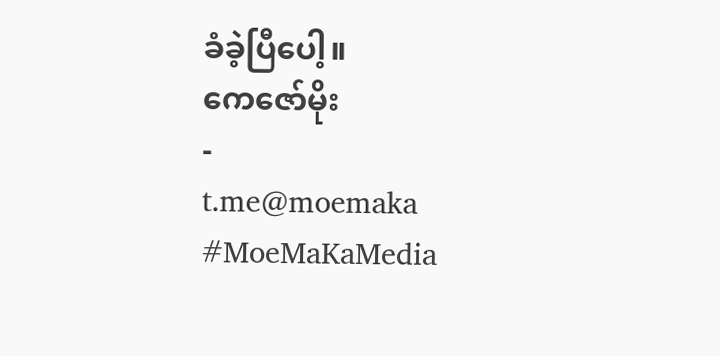ခံခဲ့ပြီပေါ့။
ကေဇော်မိုး
-
t.me@moemaka
#MoeMaKaMedia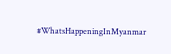#WhatsHappeningInMyanmar